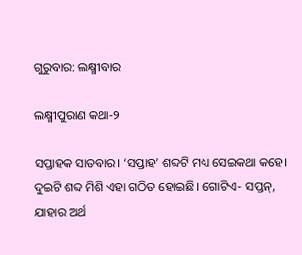ଗୁରୁବାର: ଲକ୍ଷ୍ମୀବାର

ଲକ୍ଷ୍ମୀପୁରାଣ କଥା-୨

ସପ୍ତାହକ ସାତବାର। ‘ସପ୍ତାହ’ ଶବ୍ଦଟି ମଧ୍ୟ ସେଇକଥା କହେ। ଦୁଇଟି ଶବ୍ଦ ମିଶି ଏହା ଗଠିତ ହୋଇଛି। ଗୋଟିଏ- ସପ୍ତନ୍‌, ଯାହାର ଅର୍ଥ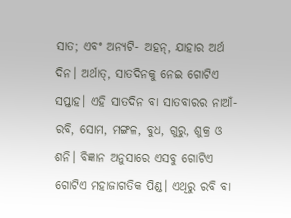ସାତ; ଏବଂ ଅନ୍ୟଟି- ଅହନ୍‌, ଯାହାର ଅର୍ଥ ଦିନ। ଅର୍ଥାତ୍‌, ସାତଦିନକୁ ନେଇ ଗୋଟିଏ ସପ୍ତାହ। ଏହି ସାତଦିନ ବା ସାତବାରର ନାଆଁ- ରବି, ସୋମ, ମଙ୍ଗଳ, ବୁଧ, ଗୁରୁ, ଶୁକ୍ର ଓ ଶନି। ବିଜ୍ଞାନ ଅନୁସାରେ ଏସବୁ ଗୋଟିଏ ଗୋଟିଏ ମହାଜାଗତିକ ପିଣ୍ଡ। ଏଥିରୁ ରବି ବା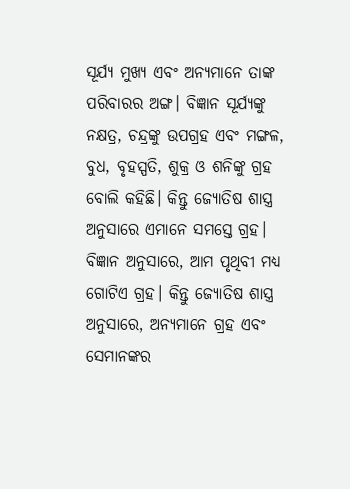ସୂର୍ଯ୍ୟ ମୁଖ୍ୟ ଏବଂ ଅନ୍ୟମାନେ ତାଙ୍କ ପରିବାରର ଅଙ୍ଗ। ବିଜ୍ଞାନ ସୂର୍ଯ୍ୟଙ୍କୁ ନକ୍ଷତ୍ର, ଚନ୍ଦ୍ରଙ୍କୁ ଉପଗ୍ରହ ଏବଂ ମଙ୍ଗଳ, ବୁଧ, ବୃହସ୍ପତି, ଶୁକ୍ର ଓ ଶନିଙ୍କୁ ଗ୍ରହ ବୋଲି କହିଛି। କିନ୍ତୁ ଜ୍ୟୋତିଷ ଶାସ୍ତ୍ର ଅନୁସାରେ ଏମାନେ ସମସ୍ତେ ଗ୍ରହ। ବିଜ୍ଞାନ ଅନୁସାରେ, ଆମ ପୃଥିବୀ ମଧ୍ୟ ଗୋଟିଏ ଗ୍ରହ। କିନ୍ତୁ ଜ୍ୟୋତିଷ ଶାସ୍ତ୍ର ଅନୁସାରେ, ଅନ୍ୟମାନେ ଗ୍ରହ ଏବଂ ସେମାନଙ୍କର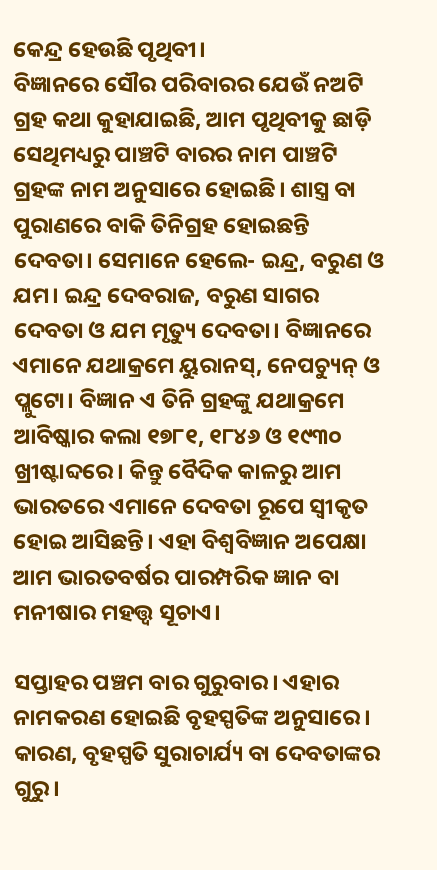କେନ୍ଦ୍ର ହେଉଛି ପୃଥିବୀ।
ବିଜ୍ଞାନରେ ସୌର ପରିବାରର ଯେଉଁ ନଅଟି ଗ୍ରହ କଥା କୁହାଯାଇଛି, ଆମ ପୃଥିବୀକୁ ଛାଡ଼ି ସେଥିମଧ୍ୟରୁ ପାଞ୍ଚଟି ବାରର ନାମ ପାଞ୍ଚଟି ଗ୍ରହଙ୍କ ନାମ ଅନୁସାରେ ହୋଇଛି। ଶାସ୍ତ୍ର ବା ପୁରାଣରେ ବାକି ତିନିଗ୍ରହ ହୋଇଛନ୍ତି ଦେବତା। ସେମାନେ ହେଲେ- ଇନ୍ଦ୍ର, ବରୁଣ ଓ ଯମ। ଇନ୍ଦ୍ର ଦେବରାଜ, ବରୁଣ ସାଗର ଦେବତା ଓ ଯମ ମୃତ୍ୟୁ ଦେବତା। ବିଜ୍ଞାନରେ ଏମାନେ ଯଥାକ୍ରମେ ୟୁରାନସ୍‌, ନେପଚ୍ୟୁନ୍ ଓ ପ୍ଲୁଟୋ। ବିଜ୍ଞାନ ଏ ତିନି ଗ୍ରହଙ୍କୁ ଯଥାକ୍ରମେ ଆବିଷ୍କାର କଲା ୧୭୮୧, ୧୮୪୬ ଓ ୧୯୩୦ ଖ୍ରୀଷ୍ଟାବ୍ଦରେ। କିନ୍ତୁ ବୈଦିକ କାଳରୁ ଆମ ଭାରତରେ ଏମାନେ ଦେବତା ରୂପେ ସ୍ୱୀକୃତ ହୋଇ ଆସିଛନ୍ତି। ଏହା ବିଶ୍ୱବିଜ୍ଞାନ ଅପେକ୍ଷା ଆମ ଭାରତବର୍ଷର ପାରମ୍ପରିକ ଜ୍ଞାନ ବା ମନୀଷାର ମହତ୍ତ୍ୱ ସୂଚାଏ।

ସପ୍ତାହର ପଞ୍ଚମ ବାର ଗୁରୁବାର। ଏହାର ନାମକରଣ ହୋଇଛି ବୃହସ୍ପତିଙ୍କ ଅନୁସାରେ। କାରଣ, ବୃହସ୍ପତି ସୁରାଚାର୍ଯ୍ୟ ବା ଦେବତାଙ୍କର ଗୁରୁ।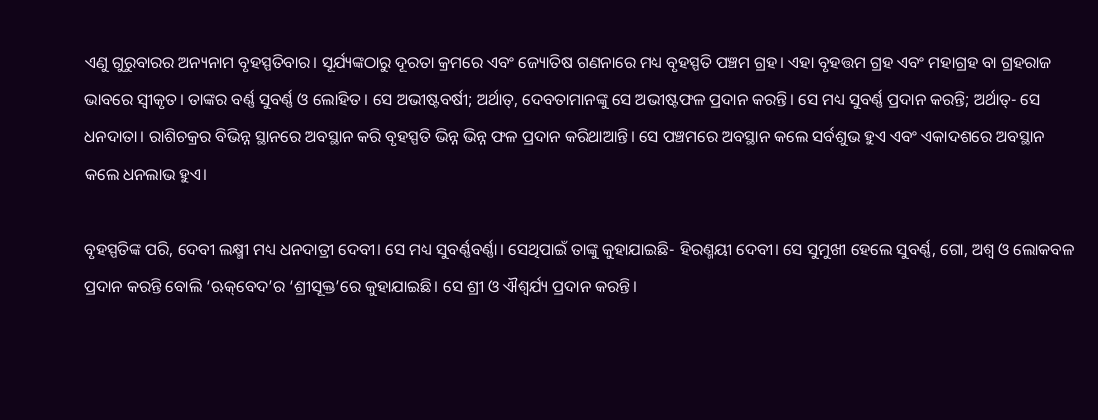ଏଣୁ ଗୁରୁବାରର ଅନ୍ୟନାମ ବୃହସ୍ପତିବାର। ସୂର୍ଯ୍ୟଙ୍କଠାରୁ ଦୂରତା କ୍ରମରେ ଏବଂ ଜ୍ୟୋତିଷ ଗଣନାରେ ମଧ୍ୟ ବୃହସ୍ପତି ପଞ୍ଚମ ଗ୍ରହ। ଏହା ବୃହତ୍ତମ ଗ୍ରହ ଏବଂ ମହାଗ୍ରହ ବା ଗ୍ରହରାଜ ଭାବରେ ସ୍ୱୀକୃତ। ତାଙ୍କର ବର୍ଣ୍ଣ ସୁବର୍ଣ୍ଣ ଓ ଲୋହିତ। ସେ ଅଭୀଷ୍ଟବର୍ଷୀ; ଅର୍ଥାତ୍‌, ଦେବତାମାନଙ୍କୁ ସେ ଅଭୀଷ୍ଟଫଳ ପ୍ରଦାନ କରନ୍ତି। ସେ ମଧ୍ୟ ସୁବର୍ଣ୍ଣ ପ୍ରଦାନ କରନ୍ତି; ଅର୍ଥାତ୍‌- ସେ ଧନଦାତା। ରାଶିଚକ୍ରର ବିଭିନ୍ନ ସ୍ଥାନରେ ଅବସ୍ଥାନ କରି ବୃହସ୍ପତି ଭିନ୍ନ ଭିନ୍ନ ଫଳ ପ୍ରଦାନ କରିଥାଆନ୍ତି। ସେ ପଞ୍ଚମରେ ଅବସ୍ଥାନ କଲେ ସର୍ବଶୁଭ ହୁଏ ଏବଂ ଏକାଦଶରେ ଅବସ୍ଥାନ କଲେ ଧନଲାଭ ହୁଏ।

ବୃହସ୍ପତିଙ୍କ ପରି, ଦେବୀ ଲକ୍ଷ୍ମୀ ମଧ୍ୟ ଧନଦାତ୍ରୀ ଦେବୀ। ସେ ମଧ୍ୟ ସୁବର୍ଣ୍ଣବର୍ଣ୍ଣା। ସେଥିପାଇଁ ତାଙ୍କୁ କୁହାଯାଇଛି- ହିରଣ୍ମୟୀ ଦେବୀ। ସେ ସୁମୁଖୀ ହେଲେ ସୁବର୍ଣ୍ଣ, ଗୋ, ଅଶ୍ୱ ଓ ଲୋକବଳ ପ୍ରଦାନ କରନ୍ତି ବୋଲି ‘ଋକ୍‌ବେଦ’ର ‘ଶ୍ରୀସୂକ୍ତ’ରେ କୁହାଯାଇଛି। ସେ ଶ୍ରୀ ଓ ଐଶ୍ୱର୍ଯ୍ୟ ପ୍ରଦାନ କରନ୍ତି।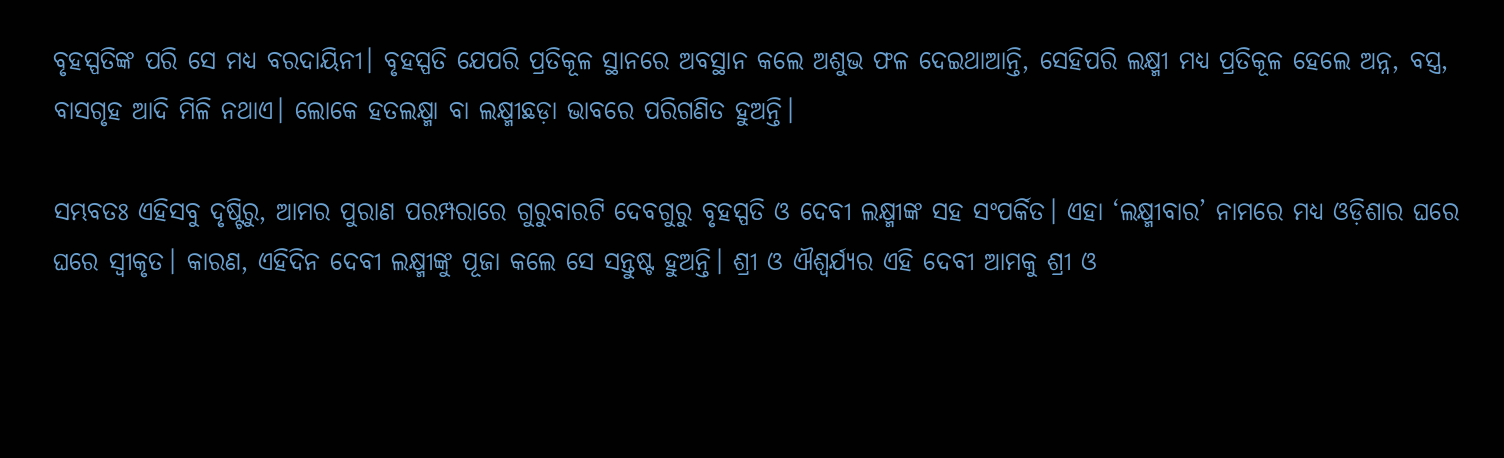ବୃହସ୍ପତିଙ୍କ ପରି ସେ ମଧ୍ୟ ବରଦାୟିନୀ। ବୃହସ୍ପତି ଯେପରି ପ୍ରତିକୂଳ ସ୍ଥାନରେ ଅବସ୍ଥାନ କଲେ ଅଶୁଭ ଫଳ ଦେଇଥାଆନ୍ତି, ସେହିପରି ଲକ୍ଷ୍ମୀ ମଧ୍ୟ ପ୍ରତିକୂଳ ହେଲେ ଅନ୍ନ, ବସ୍ତ୍ର, ବାସଗୃହ ଆଦି ମିଳି ନଥାଏ। ଲୋକେ ହତଲକ୍ଷ୍ମା ବା ଲକ୍ଷ୍ମୀଛଡ଼ା ଭାବରେ ପରିଗଣିତ ହୁଅନ୍ତି।

ସମ୍ଭବତଃ ଏହିସବୁ ଦୃଷ୍ଟିରୁ, ଆମର ପୁରାଣ ପରମ୍ପରାରେ ଗୁରୁବାରଟି ଦେବଗୁରୁ ବୃହସ୍ପତି ଓ ଦେବୀ ଲକ୍ଷ୍ମୀଙ୍କ ସହ ସଂପର୍କିତ। ଏହା ‘ଲକ୍ଷ୍ମୀବାର’ ନାମରେ ମଧ୍ୟ ଓଡ଼ିଶାର ଘରେ ଘରେ ସ୍ୱୀକୃତ। କାରଣ, ଏହିଦିନ ଦେବୀ ଲକ୍ଷ୍ମୀଙ୍କୁ ପୂଜା କଲେ ସେ ସନ୍ତୁଷ୍ଟ ହୁଅନ୍ତି। ଶ୍ରୀ ଓ ଐଶ୍ୱର୍ଯ୍ୟର ଏହି ଦେବୀ ଆମକୁ ଶ୍ରୀ ଓ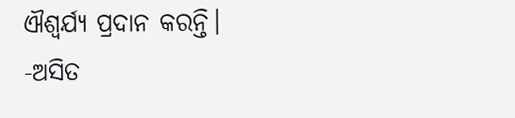ଐଶ୍ୱର୍ଯ୍ୟ ପ୍ରଦାନ କରନ୍ତି।
-ଅସିତ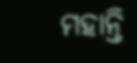ମହାନ୍ତି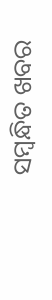ସମ୍ବନ୍ଧିତ ଖବର